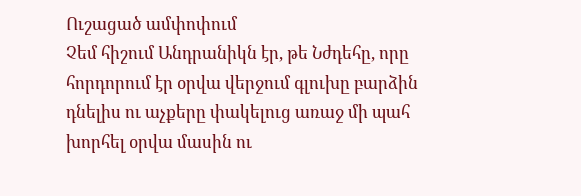Ուշացած ամփոփում
Չեմ հիշում Անդրանիկն էր, թե Նժդեհը, որը հորդորում էր օրվա վերջում գլուխը բարձին դնելիս ու աչքերը փակելուց առաջ մի պահ խորհել օրվա մասին ու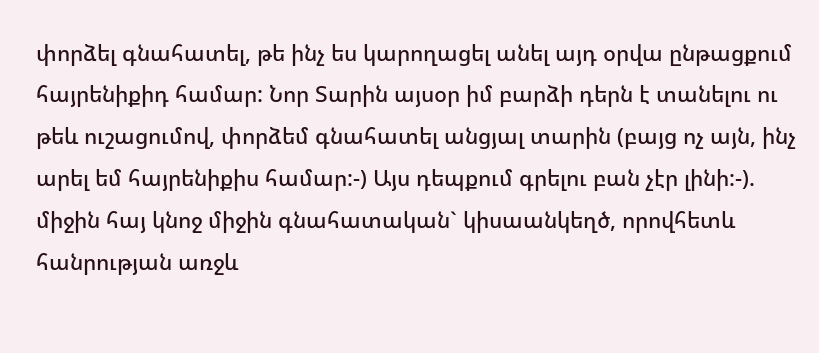փորձել գնահատել, թե ինչ ես կարողացել անել այդ օրվա ընթացքում հայրենիքիդ համար: Նոր Տարին այսօր իմ բարձի դերն է տանելու ու թեև ուշացումով, փորձեմ գնահատել անցյալ տարին (բայց ոչ այն, ինչ արել եմ հայրենիքիս համար:-) Այս դեպքում գրելու բան չէր լինի:-). միջին հայ կնոջ միջին գնահատական` կիսաանկեղծ, որովհետև հանրության առջև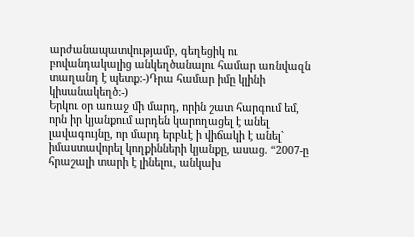արժանապատվությամբ, գեղեցիկ ու բովանդակալից անկեղծանալու համար առնվազն տաղանդ է պետք:-)Դրա համար իմը կլինի կիսանակեղծ:-)
Երկու օր առաջ մի մարդ, որին շատ հարգում եմ, որն իր կյանքում արդեն կարողացել է անել լավագույնը, որ մարդ երբևէ ի վիճակի է անել` իմաստավորել կողքինների կյանքը, ասաց. “2007-ը հրաշալի տարի է լինելու, անկախ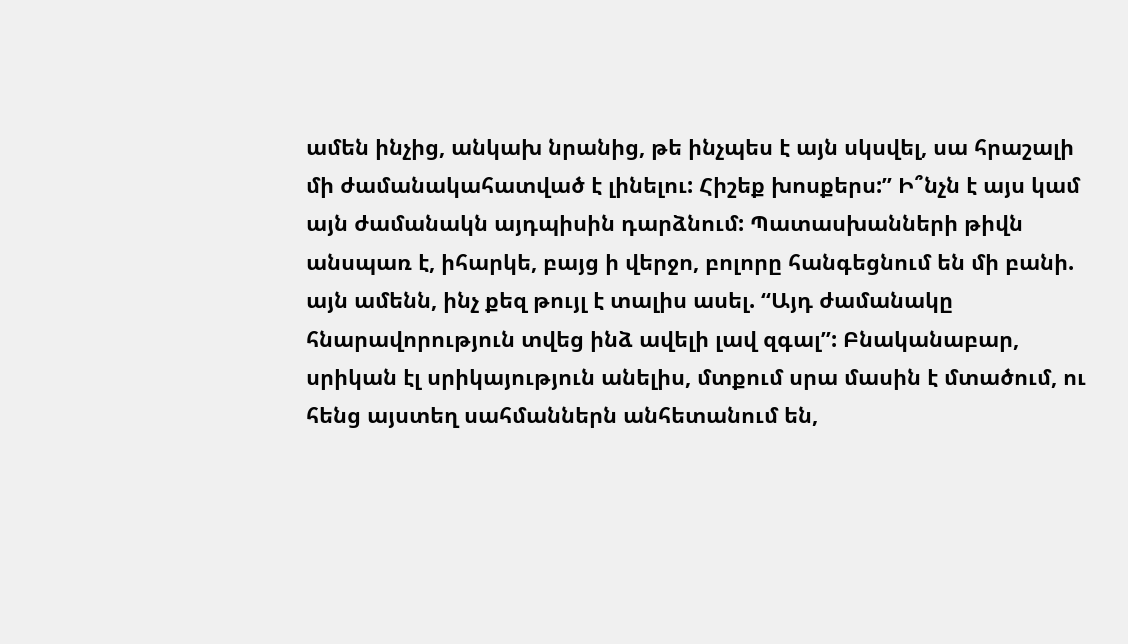ամեն ինչից, անկախ նրանից, թե ինչպես է այն սկսվել, սա հրաշալի մի ժամանակահատված է լինելու: Հիշեք խոսքերս:” Ի՞նչն է այս կամ այն ժամանակն այդպիսին դարձնում: Պատասխանների թիվն անսպառ է, իհարկե, բայց ի վերջո, բոլորը հանգեցնում են մի բանի. այն ամենն, ինչ քեզ թույլ է տալիս ասել. “Այդ ժամանակը հնարավորություն տվեց ինձ ավելի լավ զգալ”: Բնականաբար, սրիկան էլ սրիկայություն անելիս, մտքում սրա մասին է մտածում, ու հենց այստեղ սահմաններն անհետանում են,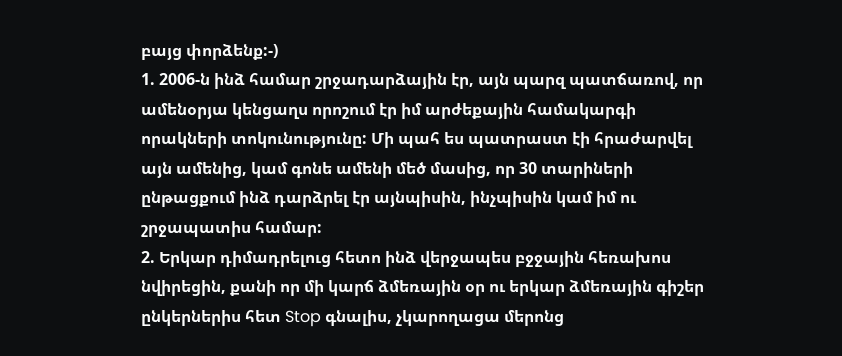բայց փորձենք:-)
1. 2006-ն ինձ համար շրջադարձային էր, այն պարզ պատճառով, որ ամենօրյա կենցաղս որոշում էր իմ արժեքային համակարգի որակների տոկունությունը: Մի պահ ես պատրաստ էի հրաժարվել այն ամենից, կամ գոնե ամենի մեծ մասից, որ 30 տարիների ընթացքում ինձ դարձրել էր այնպիսին, ինչպիսին կամ իմ ու շրջապատիս համար:
2. Երկար դիմադրելուց հետո ինձ վերջապես բջջային հեռախոս նվիրեցին, քանի որ մի կարճ ձմեռային օր ու երկար ձմեռային գիշեր ընկերներիս հետ Stop գնալիս, չկարողացա մերոնց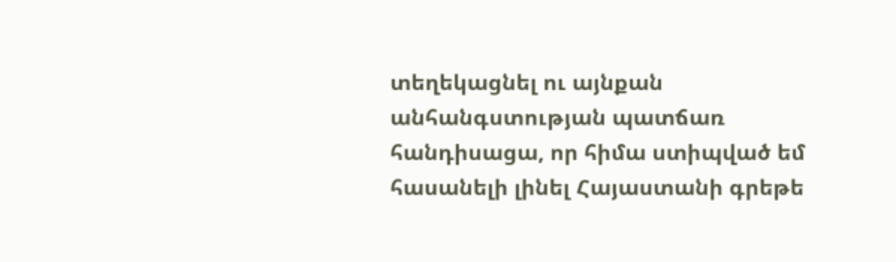տեղեկացնել ու այնքան անհանգստության պատճառ հանդիսացա, որ հիմա ստիպված եմ հասանելի լինել Հայաստանի գրեթե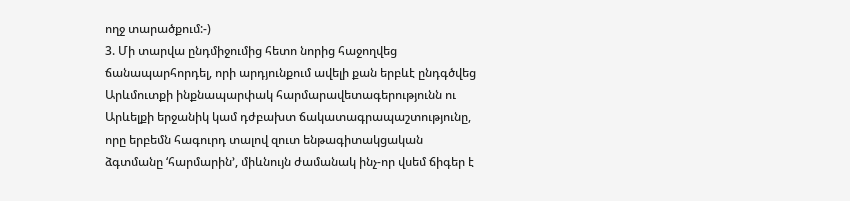ողջ տարածքում:-)
3. Մի տարվա ընդմիջումից հետո նորից հաջողվեց ճանապարհորդել, որի արդյունքում ավելի քան երբևէ ընդգծվեց Արևմուտքի ինքնապարփակ հարմարավետագերությունն ու Արևելքի երջանիկ կամ դժբախտ ճակատագրապաշտությունը, որը երբեմն հագուրդ տալով զուտ ենթագիտակցական ձգտմանը ‘հարմարին’, միևնույն ժամանակ ինչ-որ վսեմ ճիգեր է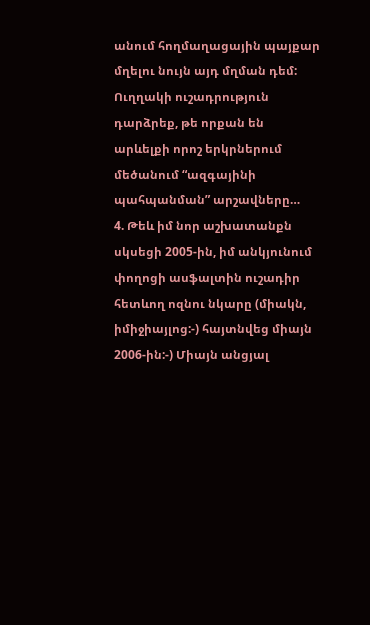անում հողմաղացային պայքար մղելու նույն այդ մղման դեմ: Ուղղակի ուշադրություն դարձրեք, թե որքան են արևելքի որոշ երկրներում մեծանում “ազգայինի պահպանման” արշավները…
4. Թեև իմ նոր աշխատանքն սկսեցի 2005-ին, իմ անկյունում փողոցի ասֆալտին ուշադիր հետևող ոզնու նկարը (միակն, իմիջիայլոց:-) հայտնվեց միայն 2006-ին:-) Միայն անցյալ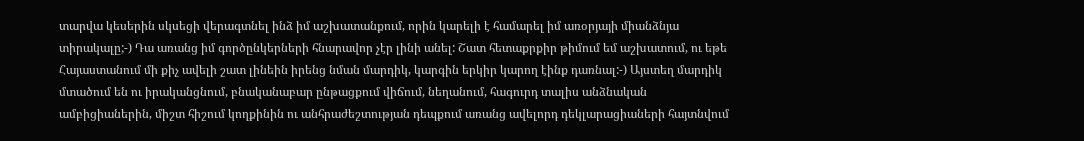տարվա կեսերին սկսեցի վերագտնել ինձ իմ աշխատանքում, որին կարելի է համարել իմ առօրյայի միանձնյա տիրակալը;-) Դա առանց իմ գործընկերների հնարավոր չէր լինի անել: Շատ հետաքրքիր թիմում եմ աշխատում, ու եթե Հայաստանում մի քիչ ավելի շատ լինեին իրենց նման մարդիկ, կարգին երկիր կարող էինք դառնալ:-) Այստեղ մարդիկ մտածում են ու իրականցնում, բնականաբար ընթացքում վիճում, նեղանում, հագուրդ տալիս անձնական ամբիցիաներին, միշտ հիշում կողքինին ու անհրաժեշտության դեպքում առանց ավելորդ դեկլարացիաների հայտնվում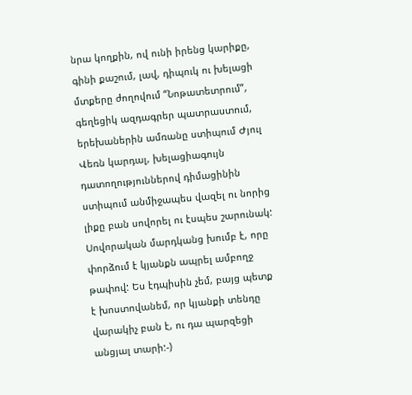նրա կողքին, ով ունի իրենց կարիքը, գինի քաշում, լավ, դիպուկ ու խելացի մտքերը ժողովում “Նոթատետրում”, գեղեցիկ ազդագրեր պատրաստում, երեխաներին ամռանը ստիպում Ժյուլ Վեռն կարդալ, խելացիագույն դատողություններով դիմացինին ստիպում անմիջապես վազել ու նորից լիքը բան սովորել ու էսպես շարունակ: Սովորական մարդկանց խումբ է, որը փորձում է կյանքն ապրել ամբողջ թափով: Ես էդպիսին չեմ, բայց պետք է խոստովանեմ, որ կյանքի տենդը վարակիչ բան է, ու դա պարզեցի անցյալ տարի:-)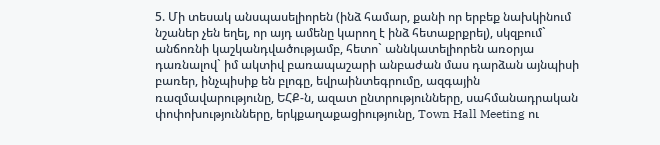5. Մի տեսակ անսպասելիորեն (ինձ համար, քանի որ երբեք նախկինում նշաներ չեն եղել, որ այդ ամենը կարող է ինձ հետաքրքրել), սկզբում` անճոռնի կաշկանդվածությամբ, հետո` աննկատելիորեն առօրյա դառնալով` իմ ակտիվ բառապաշարի անբաժան մաս դարձան այնպիսի բառեր, ինչպիսիք են բլոգը, եվրաինտեգրումը, ազգային ռազմավարությունը, ԵՀՔ-ն, ազատ ընտրությունները, սահմանադրական փոփոխությունները, երկքաղաքացիությունը, Town Hall Meeting ու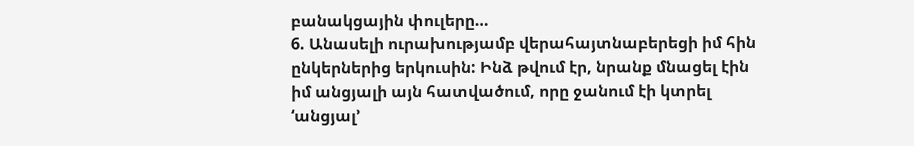բանակցային փուլերը…
6. Անասելի ուրախությամբ վերահայտնաբերեցի իմ հին ընկերներից երկուսին: Ինձ թվում էր, նրանք մնացել էին իմ անցյալի այն հատվածում, որը ջանում էի կտրել ‘անցյալ’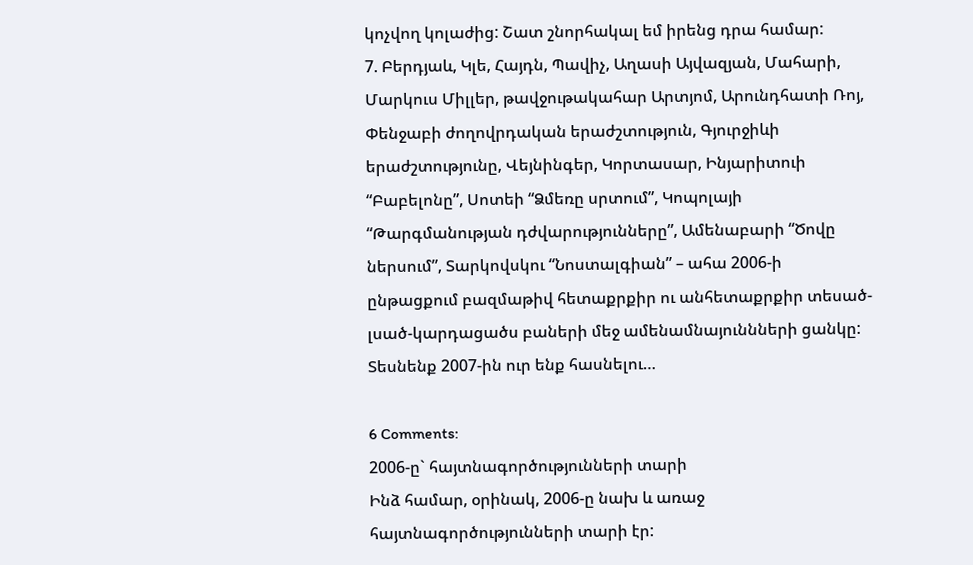կոչվող կոլաժից: Շատ շնորհակալ եմ իրենց դրա համար:
7. Բերդյաև, Կլե, Հայդն, Պավիչ, Աղասի Այվազյան, Մահարի, Մարկուս Միլլեր, թավջութակահար Արտյոմ, Արունդհատի Ռոյ, Փենջաբի ժողովրդական երաժշտություն, Գյուրջիևի երաժշտությունը, Վեյնինգեր, Կորտասար, Ինյարիտուի “Բաբելոնը”, Սոտեի “Ձմեռը սրտում”, Կոպոլայի “Թարգմանության դժվարությունները”, Ամենաբարի “Ծովը ներսում”, Տարկովսկու “Նոստալգիան” – ահա 2006-ի ընթացքում բազմաթիվ հետաքրքիր ու անհետաքրքիր տեսած-լսած-կարդացածս բաների մեջ ամենամնայուննների ցանկը:
Տեսնենք 2007-ին ուր ենք հասնելու…

6 Comments:
2006-ը` հայտնագործությունների տարի
Ինձ համար, օրինակ, 2006-ը նախ և առաջ հայտնագործությունների տարի էր: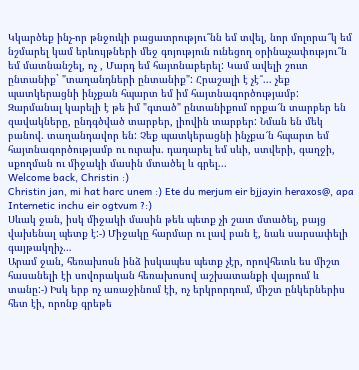Կկարծեք ինչ-որ թնջուկի բացատրությու՞նն եմ տվել, նոր մոլորա՞կ եմ նշմարել կամ երևույթների մեջ գոյություն ունեցող օրինաչափությու՞ն եմ մատնանշել, ոչ , Մարդ եմ հայտնաբերել: Կամ ավելի շուտ ընտանիք` "տաղանդների ընտանիք": Հրաշալի է չէ՞... չեք պատկերացնի ինչքան հպարտ եմ իմ հայտնագործությամբ: Զարմանալ կարելի է թե իմ "գտած" ընտանիքում որքա՜ն տարբեր են զավակները, ընդգծված տարբեր, լիովին տարբեր: Նման են մեկ բանով. տաղանդավոր են: Չեք պատկերացնի ինչքա՜ն հպարտ եմ հայտնագործությամբ ու ուրախ. դադարել եմ սևի, ստվերի, գաղջի, սքողման ու միջակի մասին մտածել և գրել...
Welcome back, Christin :)
Christin jan, mi hat harc unem :) Ete du merjum eir bjjayin heraxos@, apa Internetic inchu eir ogtvum ?:)
Սևակ ջան, իսկ միջակի մասին թեև պետք չի շատ մտածել, բայց վախենալ պետք է:-) Միջակը հարմար ու լավ բան է, նաև սարսափելի գայթակղիչ…
Արամ ջան, հեռախոսն ինձ իսկապես պետք չէր, որովհետև ես միշտ հասանելի էի սովորական հեռախոսով աշխատանքի վայրում և տանը:-) Իսկ երբ ոչ առաջինում էի, ոչ երկրորդում, միշտ ընկերներիս հետ էի, որոնք գրեթե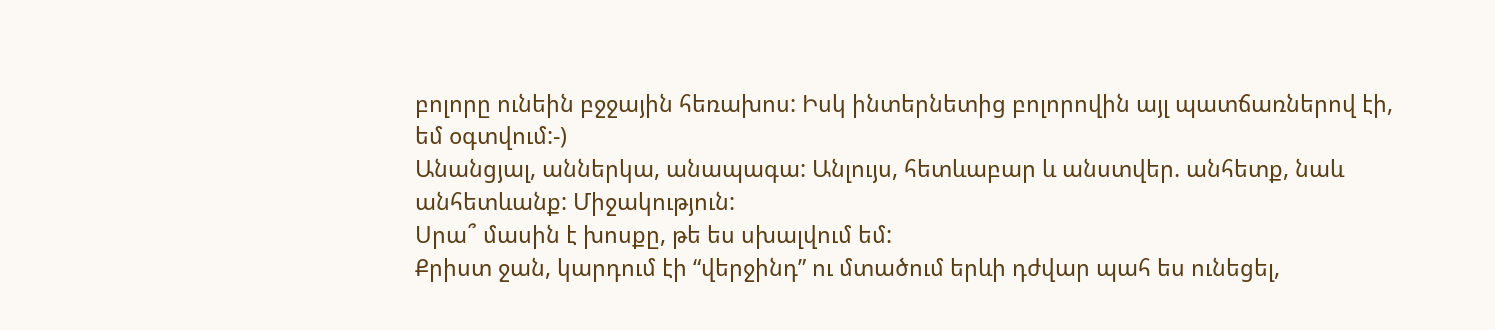բոլորը ունեին բջջային հեռախոս: Իսկ ինտերնետից բոլորովին այլ պատճառներով էի, եմ օգտվում:-)
Անանցյալ, աններկա, անապագա: Անլույս, հետևաբար և անստվեր. անհետք, նաև անհետևանք: Միջակություն:
Սրա՞ մասին է խոսքը, թե ես սխալվում եմ:
Քրիստ ջան, կարդում էի “վերջինդ” ու մտածում երևի դժվար պահ ես ունեցել,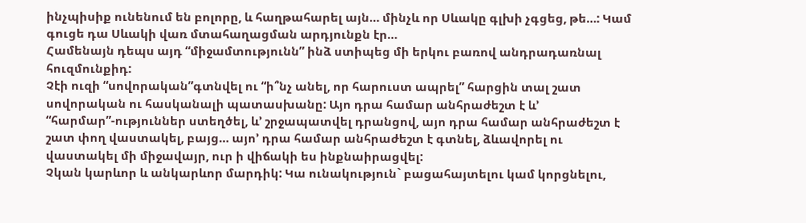ինչպիսիք ունենում են բոլորը, և հաղթահարել այն… մինչև որ Սևակը գլխի չգցեց, թե…: Կամ գուցե դա Սևակի վառ մտահաղացման արդյունքն էր…
Համենայն դեպս այդ “միջամտությունն” ինձ ստիպեց մի երկու բառով անդրադառնալ հուզմունքիդ:
Չէի ուզի “սովորական”գտնվել ու “ի՞նչ անել, որ հարուստ ապրել” հարցին տալ շատ սովորական ու հասկանալի պատասխանը: Այո դրա համար անհրաժեշտ է և’ “հարմար”-ություններ ստեղծել, և’ շրջապատվել դրանցով, այո դրա համար անհրաժեշտ է շատ փող վաստակել, բայց… այո’ դրա համար անհրաժեշտ է գտնել, ձևավորել ու վաստակել մի միջավայր, ուր ի վիճակի ես ինքնաիրացվել:
Չկան կարևոր և անկարևոր մարդիկ: Կա ունակություն` բացահայտելու կամ կորցնելու,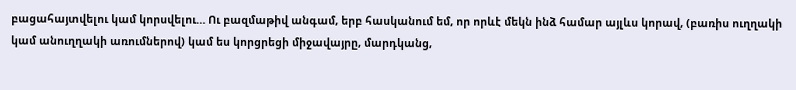բացահայտվելու կամ կորսվելու… Ու բազմաթիվ անգամ, երբ հասկանում եմ, որ որևէ մեկն ինձ համար այլևս կորավ, (բառիս ուղղակի կամ անուղղակի առումներով) կամ ես կորցրեցի միջավայրը, մարդկանց,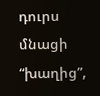դուրս մնացի “խաղից”,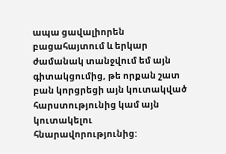ապա ցավալիորեն բացահայտում և երկար ժամանակ տանջվում եմ այն գիտակցումից, թե որքան շատ բան կորցրեցի այն կուտակված հարստությունից կամ այն կուտակելու հնարավորությունից: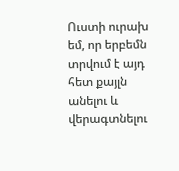Ուստի ուրախ եմ, որ երբեմն տրվում է այդ հետ քայլն անելու և վերագտնելու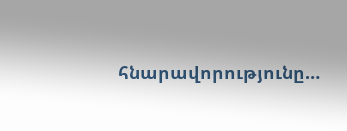հնարավորությունը…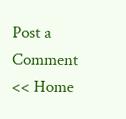Post a Comment
<< Home